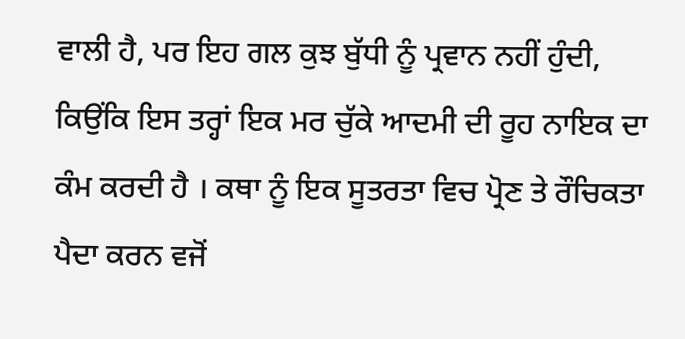ਵਾਲੀ ਹੈ, ਪਰ ਇਹ ਗਲ ਕੁਝ ਬੁੱਧੀ ਨੂੰ ਪ੍ਰਵਾਨ ਨਹੀਂ ਹੁੰਦੀ, ਕਿਉਂਕਿ ਇਸ ਤਰ੍ਹਾਂ ਇਕ ਮਰ ਚੁੱਕੇ ਆਦਮੀ ਦੀ ਰੂਹ ਨਾਇਕ ਦਾ ਕੰਮ ਕਰਦੀ ਹੈ । ਕਥਾ ਨੂੰ ਇਕ ਸੂਤਰਤਾ ਵਿਚ ਪ੍ਰੋਣ ਤੇ ਰੌਚਿਕਤਾ ਪੈਦਾ ਕਰਨ ਵਜੋਂ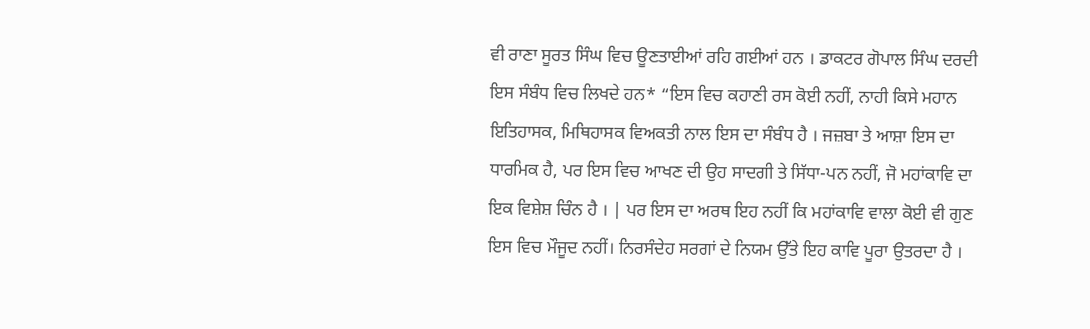ਵੀ ਰਾਣਾ ਸੂਰਤ ਸਿੰਘ ਵਿਚ ਊਣਤਾਈਆਂ ਰਹਿ ਗਈਆਂ ਹਨ । ਡਾਕਟਰ ਗੋਪਾਲ ਸਿੰਘ ਦਰਦੀ ਇਸ ਸੰਬੰਧ ਵਿਚ ਲਿਖਦੇ ਹਨ* “ਇਸ ਵਿਚ ਕਹਾਣੀ ਰਸ ਕੋਈ ਨਹੀਂ, ਨਾਹੀ ਕਿਸੇ ਮਹਾਨ ਇਤਿਹਾਸਕ, ਮਿਥਿਹਾਸਕ ਵਿਅਕਤੀ ਨਾਲ ਇਸ ਦਾ ਸੰਬੰਧ ਹੈ । ਜਜ਼ਬਾ ਤੇ ਆਸ਼ਾ ਇਸ ਦਾ ਧਾਰਮਿਕ ਹੈ, ਪਰ ਇਸ ਵਿਚ ਆਖਣ ਦੀ ਉਹ ਸਾਦਗੀ ਤੇ ਸਿੱਧਾ-ਪਨ ਨਹੀਂ, ਜੋ ਮਹਾਂਕਾਵਿ ਦਾ ਇਕ ਵਿਸ਼ੇਸ਼ ਚਿੰਨ ਹੈ । | ਪਰ ਇਸ ਦਾ ਅਰਥ ਇਹ ਨਹੀਂ ਕਿ ਮਹਾਂਕਾਵਿ ਵਾਲਾ ਕੋਈ ਵੀ ਗੁਣ ਇਸ ਵਿਚ ਮੌਜੂਦ ਨਹੀਂ। ਨਿਰਸੰਦੇਹ ਸਰਗਾਂ ਦੇ ਨਿਯਮ ਉੱਤੇ ਇਹ ਕਾਵਿ ਪੂਰਾ ਉਤਰਦਾ ਹੈ ।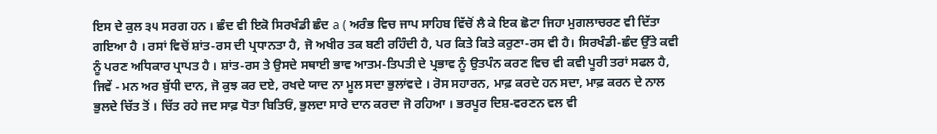ਇਸ ਦੇ ਕੁਲ ੩੫ ਸਰਗ ਹਨ । ਛੰਦ ਵੀ ਇਕੋ ਸਿਰਖੰਡੀ ਛੰਦ a ( ਅਰੰਭ ਵਿਚ ਜਾਪ ਸਾਹਿਬ ਵਿੱਚੋਂ ਲੈ ਕੇ ਇਕ ਛੋਟਾ ਜਿਹਾ ਮੁਗਲਾਚਰਣ ਵੀ ਦਿੱਤਾ ਗਇਆ ਹੈ । ਰਸਾਂ ਵਿਚੋਂ ਸ਼ਾਂਤ-ਰਸ ਦੀ ਪ੍ਰਧਾਨਤਾ ਹੈ, ਜੋ ਅਖੀਰ ਤਕ ਬਣੀ ਰਹਿੰਦੀ ਹੈ, ਪਰ ਕਿਤੇ ਕਿਤੇ ਕਰੁਣਾ-ਰਸ ਵੀ ਹੈ। ਸਿਰਖੰਡੀ-ਛੰਦ ਉੱਤੇ ਕਵੀ ਨੂੰ ਪਰਣ ਅਧਿਕਾਰ ਪ੍ਰਾਪਤ ਹੈ । ਸ਼ਾਂਤ-ਰਸ ਤੇ ਉਸਦੇ ਸਥਾਈ ਭਾਵ ਆਤਮ-ਤਿਪਤੀ ਦੇ ਪ੍ਰਭਾਵ ਨੂੰ ਉਤਪੰਨ ਕਰਣ ਵਿਚ ਵੀ ਕਵੀ ਪੂਰੀ ਤਰਾਂ ਸਫਲ ਹੈ, ਜਿਵੇਂ - ਮਨ ਅਰ ਬੁੱਧੀ ਦਾਨ, ਜੋ ਕੁਝ ਕਰ ਦਏ, ਰਖਦੇ ਯਾਦ ਨਾ ਮੂਲ ਸਦਾ ਭੁਲਾਂਵਦੇ । ਰੋਸ ਸਹਾਰਨ, ਮਾਫ਼ ਕਰਦੇ ਹਨ ਸਦਾ, ਮਾਫ਼ ਕਰਨ ਦੇ ਨਾਲ ਭੁਲਦੇ ਚਿੱਤ ਤੋਂ । ਚਿੱਤ ਰਹੇ ਜਦ ਸਾਫ਼ ਧੋਤਾ ਬਿਤਿਓਂ, ਭੁਲਦਾ ਸਾਰੇ ਦਾਨ ਕਰਦਾ ਜੋ ਰਹਿਆ । ਭਰਪੂਰ ਦਿਸ਼-ਵਰਣਨ ਵਲ ਵੀ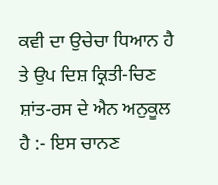ਕਵੀ ਦਾ ਉਚੇਚਾ ਧਿਆਨ ਹੈ ਤੇ ਉਪ ਦਿਸ਼ ਕ੍ਰਿਤੀ-ਚਿਣ ਸ਼ਾਂਤ-ਰਸ ਦੇ ਐਨ ਅਨੁਕੂਲ ਹੈ :- ਇਸ ਚਾਨਣ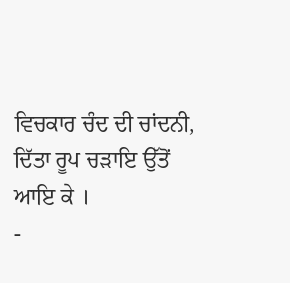ਵਿਚਕਾਰ ਚੰਦ ਦੀ ਚਾਂਦਨੀ, ਦਿੱਤਾ ਰੂਪ ਚੜਾਇ ਉੱਤੋਂ ਆਇ ਕੇ ।
-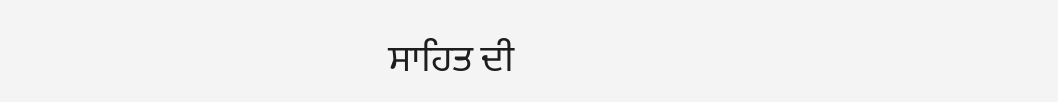ਸਾਹਿਤ ਦੀ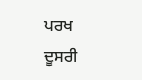ਪਰਖ ਦੂਸਰੀ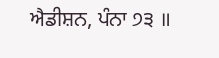ਐਡੀਸ਼ਨ, ਪੰਨਾ ੭੩ ॥